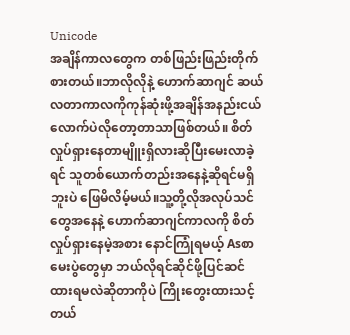Unicode
အချိန်ကာလတွေက တစ်ဖြည်းဖြည်းတိုက်စားတယ်။ဘာလိုလိုနဲ့ ဟောက်ဆာဂျင် ဆယ်လတာကာလကိုကုန်ဆုံးဖို့အချိန်အနည်းငယ်လောက်ပဲလိုတော့တာသာဖြစ်တယ်။ စိတ်လှုပ်ရှားနေတာမျိူးရှိလားဆိုပြီးမေးလာခဲ့ရင် သူတစ်ယောက်တည်းအနေနဲ့ဆိုရင်မရှိဘူးပဲ ဖြေမိလိမ့်မယ်။သူ့တို့လိုအလုပ်သင်တွေအနေနဲ့ ဟောက်ဆာဂျင်ကာလကို စိတ်လှုပ်ရှားနေမဲ့အစား နောင်ကြုံရမယ့် Asစာမေးပွဲတွေမှာ ဘယ်လိုရင်ဆိုင်ဖို့ပြင်ဆင်ထားရမလဲဆိုတာကိုပဲ ကြိုးတွေးထားသင့်တယ်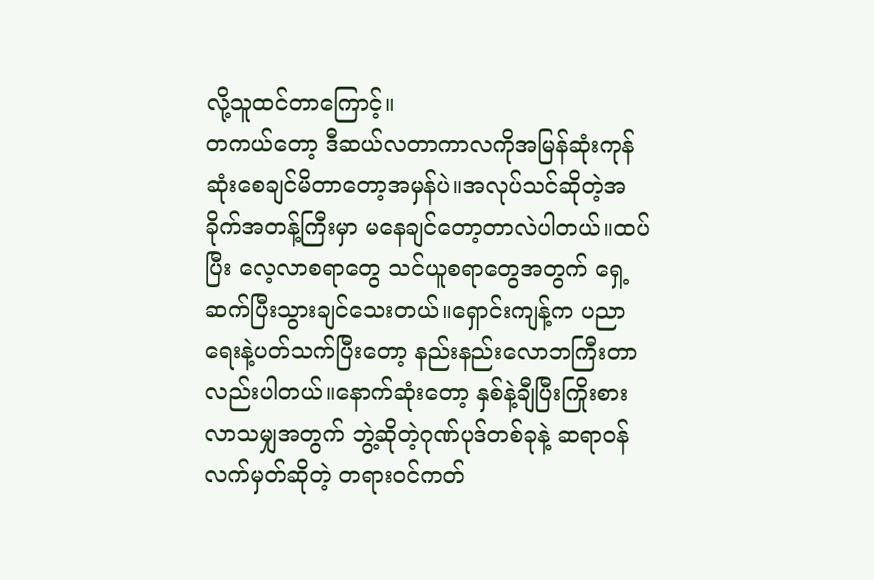လို့သူထင်တာကြောင့်။
တကယ်တော့ ဒီဆယ်လတာကာလကိုအမြန်ဆုံးကုန်ဆုံးစေချင်မိတာတော့အမှန်ပဲ။အလုပ်သင်ဆိုတဲ့အခိုက်အတန့်ကြီးမှာ မနေချင်တော့တာလဲပါတယ်။ထပ်ပြီး လေ့လာစရာတွေ သင်ယူစရာတွေအတွက် ရှေ့ဆက်ပြီးသွားချင်သေးတယ်။ရှောင်းကျန့်က ပညာရေးနဲ့ပတ်သက်ပြီးတော့ နည်းနည်းလောဘကြီးတာလည်းပါတယ်။နောက်ဆုံးတော့ နှစ်နဲ့ချီပြီးကြိုးစားလာသမျှအတွက် ဘွဲ့ဆိုတဲ့ဂုဏ်ပုဒ်တစ်ခုနဲ့ ဆရာဝန်လက်မှတ်ဆိုတဲ့ တရားဝင်ကတ်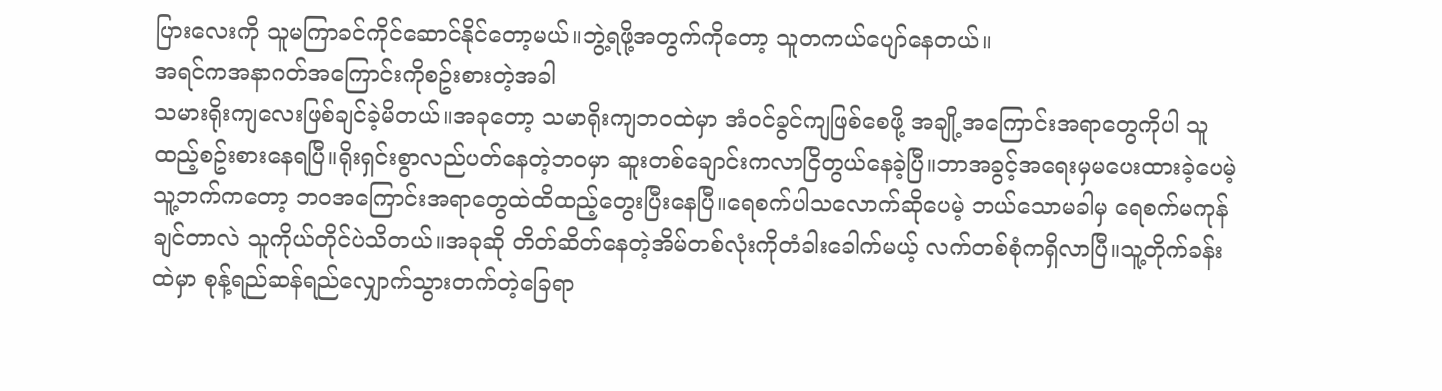ပြားလေးကို သူမကြာခင်ကိုင်ဆောင်နိုင်တော့မယ်။ဘွဲ့ရဖို့အတွက်ကိုတော့ သူတကယ်ပျော်နေတယ်။
အရင်ကအနာဂတ်အကြောင်းကိုစဥ်းစားတဲ့အခါ
သမားရိုးကျလေးဖြစ်ချင်ခဲ့မိတယ်။အခုတော့ သမာရိုးကျဘဝထဲမှာ အံဝင်ခွင်ကျဖြစ်စေဖို့ အချို့အကြောင်းအရာတွေကိုပါ သူထည့်စဥ်းစားနေရပြီ။ရိုးရှင်းစွာလည်ပတ်နေတဲ့ဘဝမှာ ဆူးတစ်ချောင်းကလာငြိတွယ်နေခဲ့ပြီ။ဘာအခွင့်အရေးမှမပေးထားခဲ့ပေမဲ့ သူ့ဘက်ကတော့ ဘဝအကြောင်းအရာတွေထဲထိထည့်တွေးပြီးနေပြီ။ရေစက်ပါသလောက်ဆိုပေမဲ့ ဘယ်သောမခါမှ ရေစက်မကုန်ချင်တာလဲ သူကိုယ်တိုင်ပဲသိတယ်။အခုဆို တိတ်ဆိတ်နေတဲ့အိမ်တစ်လုံးကိုတံခါးခေါက်မယ့် လက်တစ်စုံကရှိလာပြီ။သူ့တိုက်ခန်းထဲမှာ စုန့်ရည်ဆန်ရည်လျှောက်သွားတက်တဲ့ခြေရာ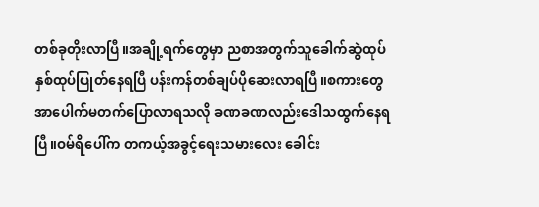တစ်ခုတိုးလာပြီ။အချို့ရက်တွေမှာ ညစာအတွက်သူခေါက်ဆွဲထုပ်နှစ်ထုပ်ပြုတ်နေရပြီ ပန်းကန်တစ်ချပ်ပိုဆေးလာရပြီ။စကားတွေအာပေါက်မတက်ပြောလာရသလို ခဏခဏလည်းဒေါသထွက်နေရပြီ။ဝမ်ရိပေါ်က တကယ့်အခွင့်ရေးသမားလေး ခေါင်း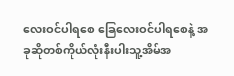လေးဝင်ပါရစေ ခြေလေးဝင်ပါရစေနဲ့ အခုဆိုတစ်ကိုယ်လုံးနီးပါးသူ့အိမ်အ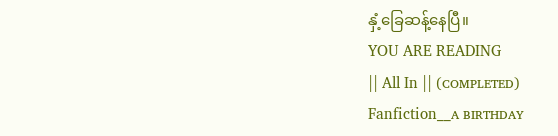နှံ့ခြေဆန့်နေပြီ။
YOU ARE READING
|| All In || (ᴄᴏᴍᴘʟᴇᴛᴇᴅ)
Fanfiction__ᴀ ʙɪʀᴛʜᴅᴀʏ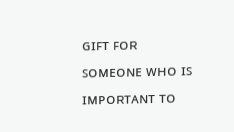ɢɪꜰᴛ ꜰᴏʀ ꜱᴏᴍᴇᴏɴᴇ ᴡʜᴏ ɪꜱ ɪᴍᴘᴏʀᴛᴀɴᴛ ᴛᴏ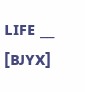ʟɪꜰᴇ __ [ʙᴊʏx]